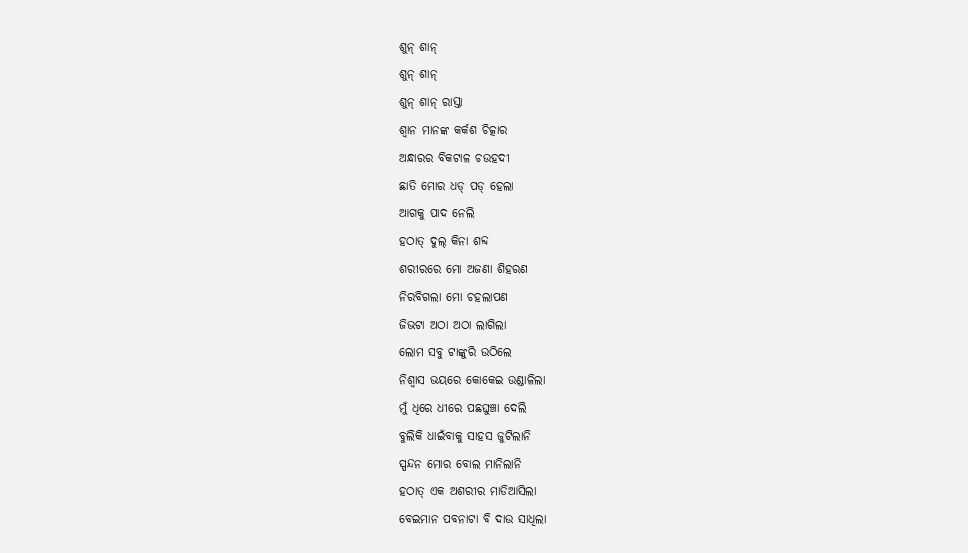ଶୁନ୍ ଶାନ୍
ଶୁନ୍ ଶାନ୍
ଶୁନ୍ ଶାନ୍ ରାସ୍ତା
ଶ୍ୱାନ ମାନଙ୍କ କର୍କଶ ଚିତ୍କାର
ଅନ୍ଧାରର ବିକଟାଳ ଚଉହଦୀ
ଛାତି ମୋର ଧଡ୍ ପଡ୍ ହେଲା
ଆଗକୁ ପାଦ ନେଲି
ହଠାତ୍ ଦୁଲ୍ କିନା ଶବ୍ଦ
ଶରୀରରେ ମୋ ଅଜଣା ଶିହରଣ
ନିରବିଗଲା ମୋ ଚହଲାପଣ
ଜିଭଟା ଅଠା ଅଠା ଲାଗିଲା
ଲୋମ ସବୁ ଟାଙ୍କୁରି ଉଠିଲେ
ନିଶ୍ଵାସ ଭୟରେ କୋକେଇ ଉଣ୍ଡାଳିଲା
ମୁଁ ଧିରେ ଧୀରେ ପଛଘୁଞ୍ଚା ଦେଲି
ବୁଲିକି ଧାଇଁବାକୁ ସାହସ ଜୁଟିଲାନି
ସ୍ପନ୍ଦନ ମୋର ବୋଲ ମାନିଲାନି
ହଠାତ୍ ଏକ ଅଶରୀର ମାଡିଆସିଲା
ବେଇମାନ ପବନାଟା ବି ଦାଉ ସାଧିଲା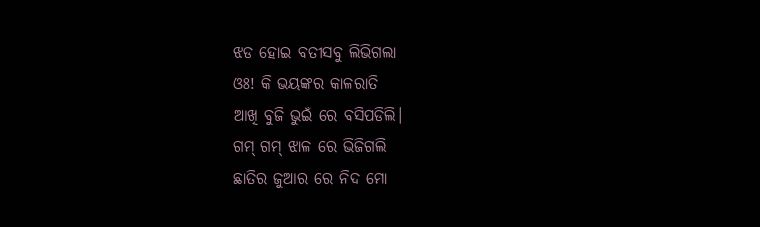ଝଡ ହୋଇ ବତୀସବୁ ଲିଭିଗଲା
ଓଃ! କି ଭୟଙ୍କର କାଳରାତି
ଆଖି ବୁଜି ଭୁଇଁ ରେ ବସିପଡିଲି।
ଗମ୍ ଗମ୍ ଝାଳ ରେ ଭିଜିଗଲି
ଛାତିର ଜୁଆର ରେ ନିଦ ମୋ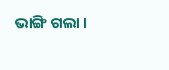ଭାଙ୍ଗି ଗଲା ।